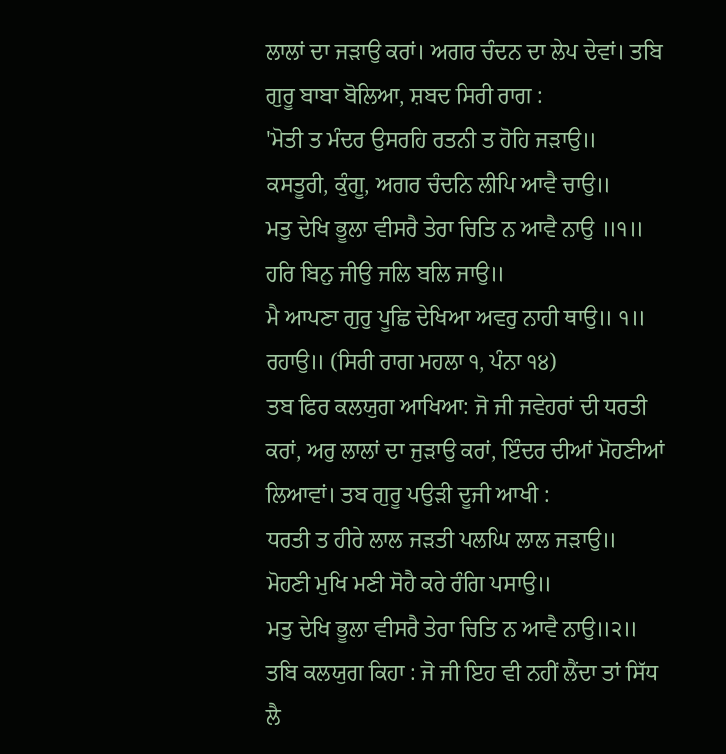ਲਾਲਾਂ ਦਾ ਜੜਾਉ ਕਰਾਂ। ਅਗਰ ਚੰਦਨ ਦਾ ਲੇਪ ਦੇਵਾਂ। ਤਬਿ ਗੁਰੂ ਬਾਬਾ ਬੋਲਿਆ, ਸ਼ਬਦ ਸਿਰੀ ਰਾਗ :
'ਮੋਤੀ ਤ ਮੰਦਰ ਉਸਰਹਿ ਰਤਨੀ ਤ ਹੋਹਿ ਜੜਾਉ॥
ਕਸਤੂਰੀ, ਕੁੰਗੂ, ਅਗਰ ਚੰਦਨਿ ਲੀਪਿ ਆਵੈ ਚਾਉ॥
ਮਤੁ ਦੇਖਿ ਭੂਲਾ ਵੀਸਰੈ ਤੇਰਾ ਚਿਤਿ ਨ ਆਵੈ ਨਾਉ ॥੧॥
ਹਰਿ ਬਿਨੁ ਜੀਉ ਜਲਿ ਬਲਿ ਜਾਉ॥
ਮੈ ਆਪਣਾ ਗੁਰੁ ਪੂਛਿ ਦੇਖਿਆ ਅਵਰੁ ਨਾਹੀ ਥਾਉ॥ ੧॥ ਰਹਾਉ॥ (ਸਿਰੀ ਰਾਗ ਮਹਲਾ ੧, ਪੰਨਾ ੧੪)
ਤਬ ਫਿਰ ਕਲਯੁਗ ਆਖਿਆ: ਜੋ ਜੀ ਜਵੇਹਰਾਂ ਦੀ ਧਰਤੀ ਕਰਾਂ, ਅਰੁ ਲਾਲਾਂ ਦਾ ਜੁੜਾਉ ਕਰਾਂ, ਇੰਦਰ ਦੀਆਂ ਮੋਹਣੀਆਂ ਲਿਆਵਾਂ। ਤਬ ਗੁਰੂ ਪਉੜੀ ਦੂਜੀ ਆਖੀ :
ਧਰਤੀ ਤ ਹੀਰੇ ਲਾਲ ਜੜਤੀ ਪਲਘਿ ਲਾਲ ਜੜਾਉ॥
ਮੋਹਣੀ ਮੁਖਿ ਮਣੀ ਸੋਹੈ ਕਰੇ ਰੰਗਿ ਪਸਾਉ॥
ਮਤੁ ਦੇਖਿ ਭੂਲਾ ਵੀਸਰੈ ਤੇਰਾ ਚਿਤਿ ਨ ਆਵੈ ਨਾਉ॥੨॥
ਤਬਿ ਕਲਯੁਗ ਕਿਹਾ : ਜੋ ਜੀ ਇਹ ਵੀ ਨਹੀਂ ਲੈਂਦਾ ਤਾਂ ਸਿੱਧ ਲੈ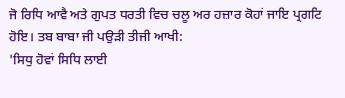ਜੋ ਰਿਧਿ ਆਵੈ ਅਤੇ ਗੁਪਤ ਧਰਤੀ ਵਿਚ ਚਲੂ ਅਰ ਹਜ਼ਾਰ ਕੋਹਾਂ ਜਾਇ ਪ੍ਰਗਟਿ ਹੋਇ। ਤਬ ਬਾਬਾ ਜੀ ਪਉੜੀ ਤੀਜੀ ਆਖੀ:
'ਸਿਧੁ ਹੋਵਾਂ ਸਿਧਿ ਲਾਈ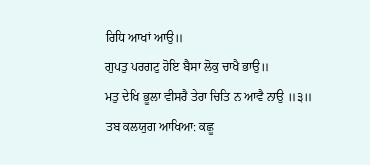ਰਿਧਿ ਆਖਾਂ ਆਉ॥
ਗੁਪਤੁ ਪਰਗਟੁ ਹੋਇ ਬੈਸਾ ਲੋਕੁ ਚਾਖੈ ਭਾਉ॥
ਮਤੁ ਦੇਖਿ ਭੂਲਾ ਵੀਸਰੈ ਤੇਰਾ ਚਿਤਿ ਨ ਆਵੈ ਨਾਉ ॥੩॥
ਤਬ ਕਲਯੁਗ ਆਖਿਆ: ਕਛੂ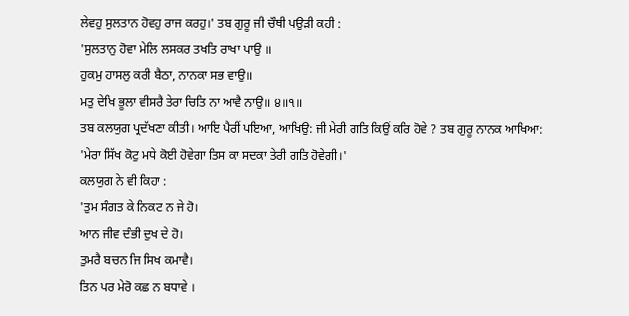ਲੇਵਹੁ ਸੁਲਤਾਨ ਹੋਵਹੁ ਰਾਜ ਕਰਹੁ।' ਤਬ ਗੁਰੂ ਜੀ ਚੌਥੀ ਪਉੜੀ ਕਹੀ :
'ਸੁਲਤਾਨੁ ਹੋਵਾ ਮੇਲਿ ਲਸਕਰ ਤਖਤਿ ਰਾਖਾ ਪਾਉ ॥
ਹੁਕਮੁ ਹਾਸਲੁ ਕਰੀ ਬੈਠਾ, ਨਾਨਕਾ ਸਭ ਵਾਉ॥
ਮਤੁ ਦੇਖਿ ਭੂਲਾ ਵੀਸਰੈ ਤੇਰਾ ਚਿਤਿ ਨਾ ਆਵੈ ਨਾਉ॥ ੪॥੧॥
ਤਬ ਕਲਯੁਗ ਪ੍ਰਦੱਖਣਾ ਕੀਤੀ। ਆਇ ਪੈਰੀਂ ਪਇਆ, ਆਖਿਉ: ਜੀ ਮੇਰੀ ਗਤਿ ਕਿਉਂ ਕਰਿ ਹੋਵੇ ? ਤਬ ਗੁਰੂ ਨਾਨਕ ਆਖਿਆ: 'ਮੇਰਾ ਸਿੱਖ ਕੋਟੁ ਮਧੇ ਕੋਈ ਹੋਵੇਗਾ ਤਿਸ ਕਾ ਸਦਕਾ ਤੇਰੀ ਗਤਿ ਹੋਵੇਗੀ।'
ਕਲਯੁਗ ਨੇ ਵੀ ਕਿਹਾ :
'ਤੁਮ ਸੰਗਤ ਕੇ ਨਿਕਟ ਨ ਜੇ ਹੋ।
ਆਨ ਜੀਵ ਦੰਭੀ ਦੁਖ ਦੇ ਹੋ।
ਤੁਮਰੈ ਬਚਨ ਜਿ ਸਿਖ ਕਮਾਵੈ।
ਤਿਨ ਪਰ ਮੇਰੋ ਕਛ ਨ ਬਧਾਵੇ ।